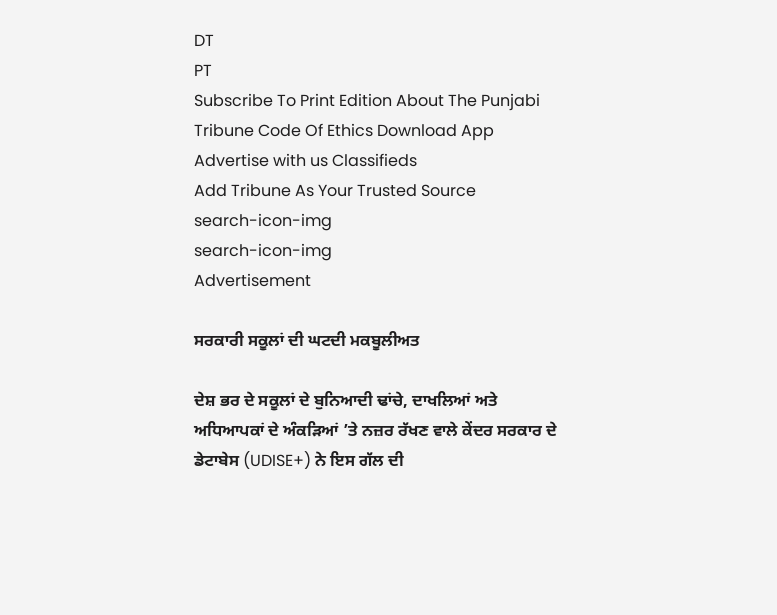DT
PT
Subscribe To Print Edition About The Punjabi Tribune Code Of Ethics Download App Advertise with us Classifieds
Add Tribune As Your Trusted Source
search-icon-img
search-icon-img
Advertisement

ਸਰਕਾਰੀ ਸਕੂਲਾਂ ਦੀ ਘਟਦੀ ਮਕਬੂਲੀਅਤ

ਦੇਸ਼ ਭਰ ਦੇ ਸਕੂਲਾਂ ਦੇ ਬੁਨਿਆਦੀ ਢਾਂਚੇ, ਦਾਖਲਿਆਂ ਅਤੇ ਅਧਿਆਪਕਾਂ ਦੇ ਅੰਕੜਿਆਂ ’ਤੇ ਨਜ਼ਰ ਰੱਖਣ ਵਾਲੇ ਕੇਂਦਰ ਸਰਕਾਰ ਦੇ ਡੇਟਾਬੇਸ (UDISE+) ਨੇ ਇਸ ਗੱਲ ਦੀ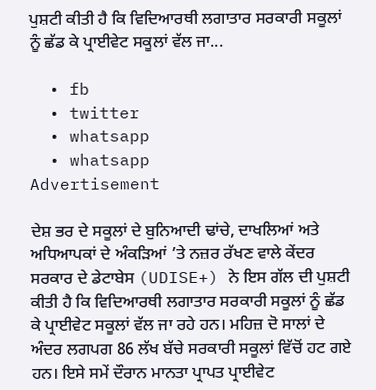ਪੁਸ਼ਟੀ ਕੀਤੀ ਹੈ ਕਿ ਵਿਦਿਆਰਥੀ ਲਗਾਤਾਰ ਸਰਕਾਰੀ ਸਕੂਲਾਂ ਨੂੰ ਛੱਡ ਕੇ ਪ੍ਰਾਈਵੇਟ ਸਕੂਲਾਂ ਵੱਲ ਜਾ...

  • fb
  • twitter
  • whatsapp
  • whatsapp
Advertisement

ਦੇਸ਼ ਭਰ ਦੇ ਸਕੂਲਾਂ ਦੇ ਬੁਨਿਆਦੀ ਢਾਂਚੇ, ਦਾਖਲਿਆਂ ਅਤੇ ਅਧਿਆਪਕਾਂ ਦੇ ਅੰਕੜਿਆਂ ’ਤੇ ਨਜ਼ਰ ਰੱਖਣ ਵਾਲੇ ਕੇਂਦਰ ਸਰਕਾਰ ਦੇ ਡੇਟਾਬੇਸ (UDISE+) ਨੇ ਇਸ ਗੱਲ ਦੀ ਪੁਸ਼ਟੀ ਕੀਤੀ ਹੈ ਕਿ ਵਿਦਿਆਰਥੀ ਲਗਾਤਾਰ ਸਰਕਾਰੀ ਸਕੂਲਾਂ ਨੂੰ ਛੱਡ ਕੇ ਪ੍ਰਾਈਵੇਟ ਸਕੂਲਾਂ ਵੱਲ ਜਾ ਰਹੇ ਹਨ। ਮਹਿਜ਼ ਦੋ ਸਾਲਾਂ ਦੇ ਅੰਦਰ ਲਗਪਗ 86 ਲੱਖ ਬੱਚੇ ਸਰਕਾਰੀ ਸਕੂਲਾਂ ਵਿੱਚੋਂ ਹਟ ਗਏ ਹਨ। ਇਸੇ ਸਮੇਂ ਦੌਰਾਨ ਮਾਨਤਾ ਪ੍ਰਾਪਤ ਪ੍ਰਾਈਵੇਟ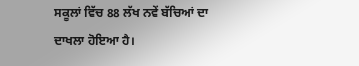ਸਕੂਲਾਂ ਵਿੱਚ 88 ਲੱਖ ਨਵੇਂ ਬੱਚਿਆਂ ਦਾ ਦਾਖਲਾ ਹੋਇਆ ਹੈ।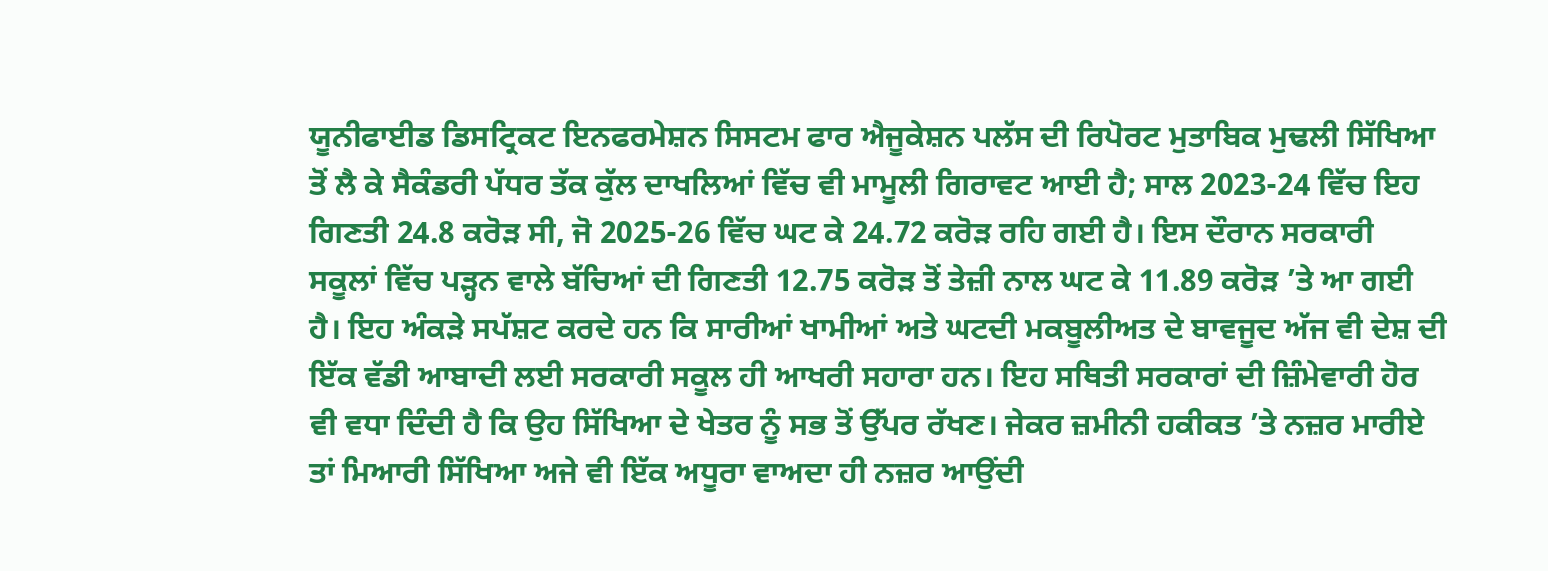ਯੂਨੀਫਾਈਡ ਡਿਸਟ੍ਰਿਕਟ ਇਨਫਰਮੇਸ਼ਨ ਸਿਸਟਮ ਫਾਰ ਐਜੂਕੇਸ਼ਨ ਪਲੱਸ ਦੀ ਰਿਪੋਰਟ ਮੁਤਾਬਿਕ ਮੁਢਲੀ ਸਿੱਖਿਆ ਤੋਂ ਲੈ ਕੇ ਸੈਕੰਡਰੀ ਪੱਧਰ ਤੱਕ ਕੁੱਲ ਦਾਖਲਿਆਂ ਵਿੱਚ ਵੀ ਮਾਮੂਲੀ ਗਿਰਾਵਟ ਆਈ ਹੈ; ਸਾਲ 2023-24 ਵਿੱਚ ਇਹ ਗਿਣਤੀ 24.8 ਕਰੋੜ ਸੀ, ਜੋ 2025-26 ਵਿੱਚ ਘਟ ਕੇ 24.72 ਕਰੋੜ ਰਹਿ ਗਈ ਹੈ। ਇਸ ਦੌਰਾਨ ਸਰਕਾਰੀ ਸਕੂਲਾਂ ਵਿੱਚ ਪੜ੍ਹਨ ਵਾਲੇ ਬੱਚਿਆਂ ਦੀ ਗਿਣਤੀ 12.75 ਕਰੋੜ ਤੋਂ ਤੇਜ਼ੀ ਨਾਲ ਘਟ ਕੇ 11.89 ਕਰੋੜ ’ਤੇ ਆ ਗਈ ਹੈ। ਇਹ ਅੰਕੜੇ ਸਪੱਸ਼ਟ ਕਰਦੇ ਹਨ ਕਿ ਸਾਰੀਆਂ ਖਾਮੀਆਂ ਅਤੇ ਘਟਦੀ ਮਕਬੂਲੀਅਤ ਦੇ ਬਾਵਜੂਦ ਅੱਜ ਵੀ ਦੇਸ਼ ਦੀ ਇੱਕ ਵੱਡੀ ਆਬਾਦੀ ਲਈ ਸਰਕਾਰੀ ਸਕੂਲ ਹੀ ਆਖਰੀ ਸਹਾਰਾ ਹਨ। ਇਹ ਸਥਿਤੀ ਸਰਕਾਰਾਂ ਦੀ ਜ਼ਿੰਮੇਵਾਰੀ ਹੋਰ ਵੀ ਵਧਾ ਦਿੰਦੀ ਹੈ ਕਿ ਉਹ ਸਿੱਖਿਆ ਦੇ ਖੇਤਰ ਨੂੰ ਸਭ ਤੋਂ ਉੱਪਰ ਰੱਖਣ। ਜੇਕਰ ਜ਼ਮੀਨੀ ਹਕੀਕਤ ’ਤੇ ਨਜ਼ਰ ਮਾਰੀਏ ਤਾਂ ਮਿਆਰੀ ਸਿੱਖਿਆ ਅਜੇ ਵੀ ਇੱਕ ਅਧੂਰਾ ਵਾਅਦਾ ਹੀ ਨਜ਼ਰ ਆਉਂਦੀ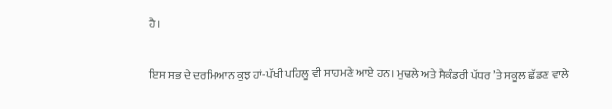ਹੈ।

ਇਸ ਸਭ ਦੇ ਦਰਮਿਆਨ ਕੁਝ ਹਾਂ-ਪੱਖੀ ਪਹਿਲੂ ਵੀ ਸਾਹਮਣੇ ਆਏ ਹਨ। ਮੁਢਲੇ ਅਤੇ ਸੈਕੰਡਰੀ ਪੱਧਰ ’ਤੇ ਸਕੂਲ ਛੱਡਣ ਵਾਲੇ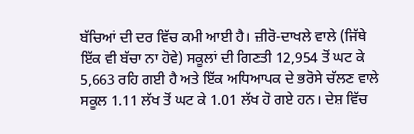ਬੱਚਿਆਂ ਦੀ ਦਰ ਵਿੱਚ ਕਮੀ ਆਈ ਹੈ। ਜ਼ੀਰੋ-ਦਾਖਲੇ ਵਾਲੇ (ਜਿੱਥੇ ਇੱਕ ਵੀ ਬੱਚਾ ਨਾ ਹੋਵੇ) ਸਕੂਲਾਂ ਦੀ ਗਿਣਤੀ 12,954 ਤੋਂ ਘਟ ਕੇ 5,663 ਰਹਿ ਗਈ ਹੈ ਅਤੇ ਇੱਕ ਅਧਿਆਪਕ ਦੇ ਭਰੋਸੇ ਚੱਲਣ ਵਾਲੇ ਸਕੂਲ 1.11 ਲੱਖ ਤੋਂ ਘਟ ਕੇ 1.01 ਲੱਖ ਹੋ ਗਏ ਹਨ। ਦੇਸ਼ ਵਿੱਚ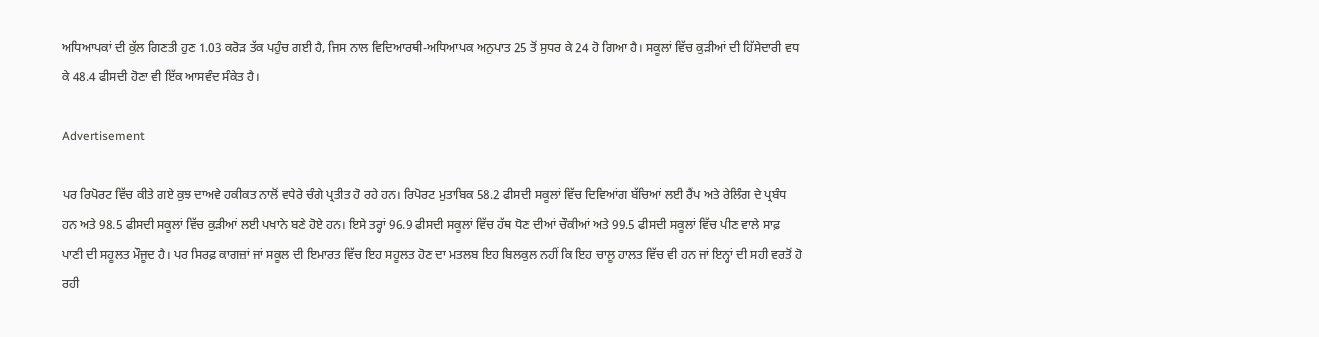ਅਧਿਆਪਕਾਂ ਦੀ ਕੁੱਲ ਗਿਣਤੀ ਹੁਣ 1.03 ਕਰੋੜ ਤੱਕ ਪਹੁੰਚ ਗਈ ਹੈ, ਜਿਸ ਨਾਲ ਵਿਦਿਆਰਥੀ-ਅਧਿਆਪਕ ਅਨੁਪਾਤ 25 ਤੋਂ ਸੁਧਰ ਕੇ 24 ਹੋ ਗਿਆ ਹੈ। ਸਕੂਲਾਂ ਵਿੱਚ ਕੁੜੀਆਂ ਦੀ ਹਿੱਸੇਦਾਰੀ ਵਧ ਕੇ 48.4 ਫੀਸਦੀ ਹੋਣਾ ਵੀ ਇੱਕ ਆਸਵੰਦ ਸੰਕੇਤ ਹੈ।

Advertisement

ਪਰ ਰਿਪੋਰਟ ਵਿੱਚ ਕੀਤੇ ਗਏ ਕੁਝ ਦਾਅਵੇ ਹਕੀਕਤ ਨਾਲੋਂ ਵਧੇਰੇ ਚੰਗੇ ਪ੍ਰਤੀਤ ਹੋ ਰਹੇ ਹਨ। ਰਿਪੋਰਟ ਮੁਤਾਬਿਕ 58.2 ਫੀਸਦੀ ਸਕੂਲਾਂ ਵਿੱਚ ਦਿਵਿਆਂਗ ਬੱਚਿਆਂ ਲਈ ਰੈਂਪ ਅਤੇ ਰੇਲਿੰਗ ਦੇ ਪ੍ਰਬੰਧ ਹਨ ਅਤੇ 98.5 ਫੀਸਦੀ ਸਕੂਲਾਂ ਵਿੱਚ ਕੁੜੀਆਂ ਲਈ ਪਖਾਨੇ ਬਣੇ ਹੋਏ ਹਨ। ਇਸੇ ਤਰ੍ਹਾਂ 96.9 ਫੀਸਦੀ ਸਕੂਲਾਂ ਵਿੱਚ ਹੱਥ ਧੋਣ ਦੀਆਂ ਚੌਕੀਆਂ ਅਤੇ 99.5 ਫੀਸਦੀ ਸਕੂਲਾਂ ਵਿੱਚ ਪੀਣ ਵਾਲੇ ਸਾਫ਼ ਪਾਣੀ ਦੀ ਸਹੂਲਤ ਮੌਜੂਦ ਹੈ। ਪਰ ਸਿਰਫ਼ ਕਾਗਜ਼ਾਂ ਜਾਂ ਸਕੂਲ ਦੀ ਇਮਾਰਤ ਵਿੱਚ ਇਹ ਸਹੂਲਤ ਹੋਣ ਦਾ ਮਤਲਬ ਇਹ ਬਿਲਕੁਲ ਨਹੀਂ ਕਿ ਇਹ ਚਾਲੂ ਹਾਲਤ ਵਿੱਚ ਵੀ ਹਨ ਜਾਂ ਇਨ੍ਹਾਂ ਦੀ ਸਹੀ ਵਰਤੋਂ ਹੋ ਰਹੀ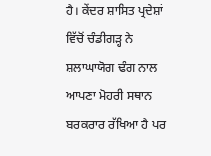ਹੈ। ਕੇਂਦਰ ਸ਼ਾਸਿਤ ਪ੍ਰਦੇਸ਼ਾਂ ਵਿੱਚੋਂ ਚੰਡੀਗੜ੍ਹ ਨੇ ਸ਼ਲਾਘਾਯੋਗ ਢੰਗ ਨਾਲ ਆਪਣਾ ਮੋਹਰੀ ਸਥਾਨ ਬਰਕਰਾਰ ਰੱਖਿਆ ਹੈ ਪਰ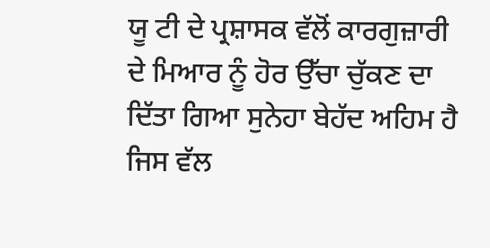ਯੂ ਟੀ ਦੇ ਪ੍ਰਸ਼ਾਸਕ ਵੱਲੋਂ ਕਾਰਗੁਜ਼ਾਰੀ ਦੇ ਮਿਆਰ ਨੂੰ ਹੋਰ ਉੱਚਾ ਚੁੱਕਣ ਦਾ ਦਿੱਤਾ ਗਿਆ ਸੁਨੇਹਾ ਬੇਹੱਦ ਅਹਿਮ ਹੈ ਜਿਸ ਵੱਲ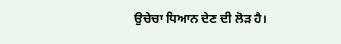ਉਚੇਚਾ ਧਿਆਨ ਦੇਣ ਦੀ ਲੋੜ ਹੈ।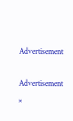Advertisement

Advertisement
×